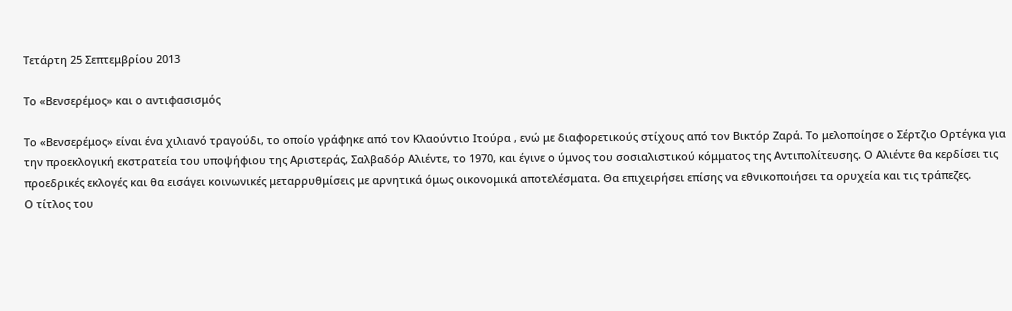Τετάρτη 25 Σεπτεμβρίου 2013

Το «Βενσερέμος» και ο αντιφασισμός

Το «Βενσερέμος» είναι ένα χιλιανό τραγούδι, το οποίο γράφηκε από τον Κλαούντιο Ιτούρα , ενώ με διαφορετικούς στίχους από τον Βικτόρ Ζαρά. Το μελοποίησε ο Σέρτζιο Ορτέγκα για την προεκλογική εκστρατεία του υποψήφιου της Αριστεράς, Σαλβαδόρ Αλιέντε, το 1970, και έγινε ο ύμνος του σοσιαλιστικού κόμματος της Αντιπολίτευσης. Ο Αλιέντε θα κερδίσει τις προεδρικές εκλογές και θα εισάγει κοινωνικές μεταρρυθμίσεις με αρνητικά όμως οικονομικά αποτελέσματα. Θα επιχειρήσει επίσης να εθνικοποιήσει τα ορυχεία και τις τράπεζες.
Ο τίτλος του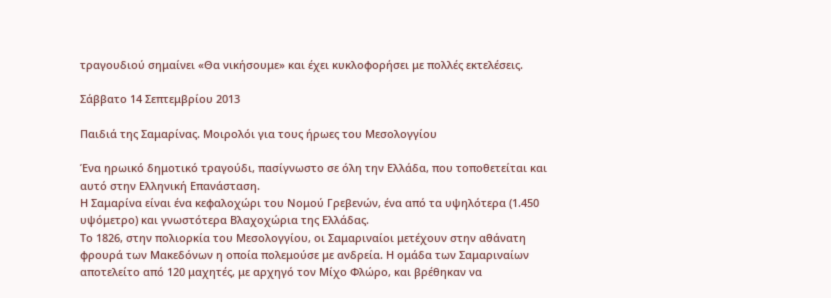τραγουδιού σημαίνει «Θα νικήσουμε» και έχει κυκλοφορήσει με πολλές εκτελέσεις.

Σάββατο 14 Σεπτεμβρίου 2013

Παιδιά της Σαμαρίνας. Μοιρολόι για τους ήρωες του Μεσολογγίου

Ένα ηρωικό δημοτικό τραγούδι, πασίγνωστο σε όλη την Ελλάδα, που τοποθετείται και αυτό στην Ελληνική Επανάσταση.
Η Σαμαρίνα είναι ένα κεφαλοχώρι του Νομού Γρεβενών, ένα από τα υψηλότερα (1.450 υψόμετρο) και γνωστότερα Βλαχοχώρια της Ελλάδας.
Το 1826, στην πολιορκία του Μεσολογγίου, οι Σαμαριναίοι μετέχουν στην αθάνατη φρουρά των Μακεδόνων η οποία πολεμούσε με ανδρεία. Η ομάδα των Σαμαριναίων αποτελείτο από 120 μαχητές, με αρχηγό τον Μίχο Φλώρο, και βρέθηκαν να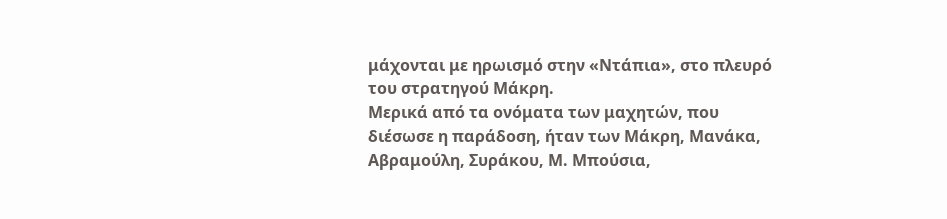μάχονται με ηρωισμό στην «Ντάπια», στο πλευρό του στρατηγού Μάκρη.
Μερικά από τα ονόματα των μαχητών, που διέσωσε η παράδοση, ήταν των Μάκρη, Μανάκα, Αβραμούλη, Συράκου, Μ. Μπούσια,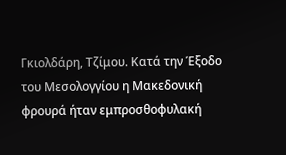Γκιολδάρη, Τζίμου. Κατά την Έξοδο του Μεσολογγίου η Μακεδονική φρουρά ήταν εμπροσθοφυλακή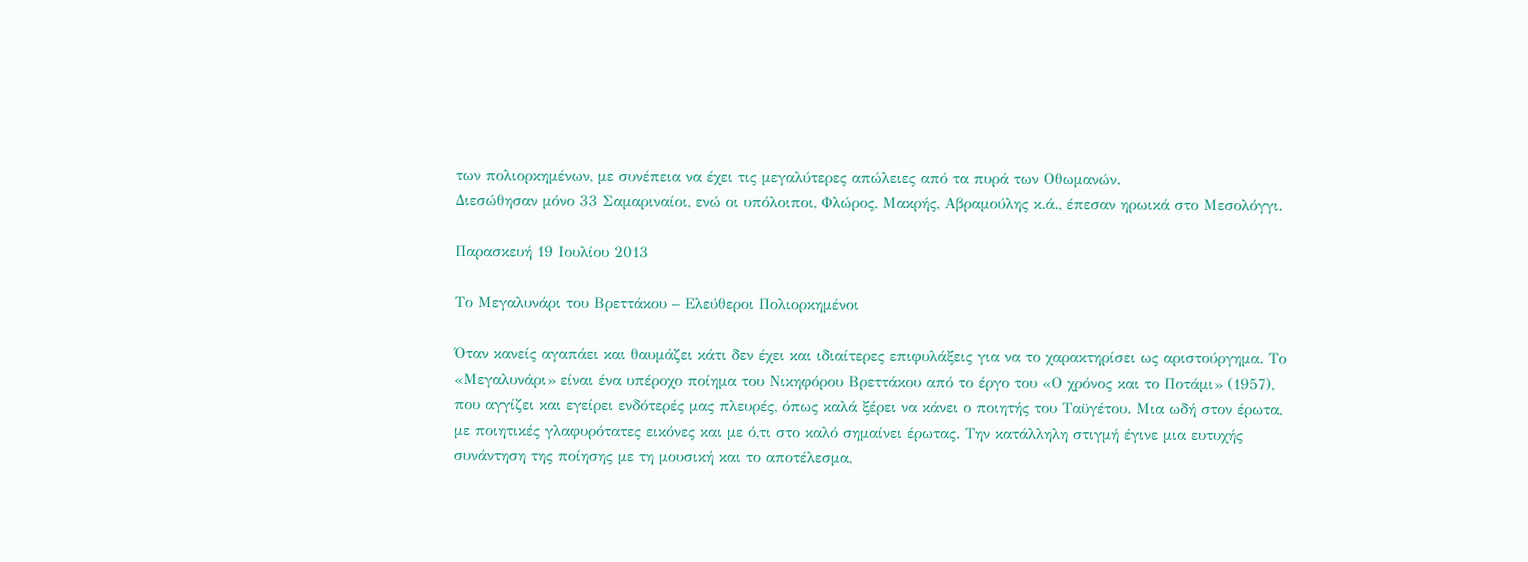των πολιορκημένων, με συνέπεια να έχει τις μεγαλύτερες απώλειες από τα πυρά των Οθωμανών.
Διεσώθησαν μόνο 33 Σαμαριναίοι, ενώ οι υπόλοιποι, Φλώρος, Μακρής, Αβραμούλης κ.ά., έπεσαν ηρωικά στο Μεσολόγγι.

Παρασκευή 19 Ιουλίου 2013

Το Μεγαλυνάρι του Βρεττάκου – Ελεύθεροι Πολιορκημένοι

Όταν κανείς αγαπάει και θαυμάζει κάτι δεν έχει και ιδιαίτερες επιφυλάξεις για να το χαρακτηρίσει ως αριστούργημα. Το «Μεγαλυνάρι» είναι ένα υπέροχο ποίημα του Νικηφόρου Βρεττάκου από το έργο του «Ο χρόνος και το Ποτάμι» (1957), που αγγίζει και εγείρει ενδότερές μας πλευρές, όπως καλά ξέρει να κάνει ο ποιητής του Ταϋγέτου. Μια ωδή στον έρωτα, με ποιητικές γλαφυρότατες εικόνες και με ό,τι στο καλό σημαίνει έρωτας. Την κατάλληλη στιγμή έγινε μια ευτυχής συνάντηση της ποίησης με τη μουσική και το αποτέλεσμα,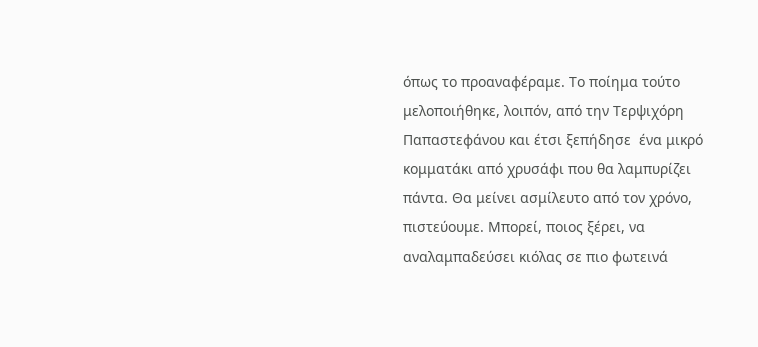όπως το προαναφέραμε. Το ποίημα τούτο μελοποιήθηκε, λοιπόν, από την Τερψιχόρη Παπαστεφάνου και έτσι ξεπήδησε  ένα μικρό κομματάκι από χρυσάφι που θα λαμπυρίζει πάντα. Θα μείνει ασμίλευτο από τον χρόνο, πιστεύουμε. Μπορεί, ποιος ξέρει, να αναλαμπαδεύσει κιόλας σε πιο φωτεινά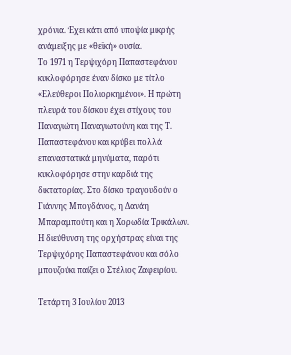χρόνια. Έχει κάτι από υποψία μικρής ανάμειξης με «θεϊκή» ουσία.
Το 1971 η Τερψιχόρη Παπαστεφάνου κυκλοφόρησε έναν δίσκο με τίτλο «Ελεύθεροι Πολιορκημένοι». Η πρώτη πλευρά του δίσκου έχει στίχους του Παναγιώτη Παναγιωτούνη και της Τ. Παπαστεφάνου και κρύβει πολλά επαναστατικά μηνύματα, παρότι κυκλοφόρησε στην καρδιά της δικτατορίας. Στο δίσκο τραγουδούν ο Γιάννης Μπογδάνος, η Δανάη Μπαραμπούτη και η Χορωδία Τρικάλων. Η διεύθυνση της ορχήστρας είναι της Τερψιχόρης Παπαστεφάνου και σόλο μπουζούκι παίζει ο Στέλιος Ζαφειρίου.

Τετάρτη 3 Ιουλίου 2013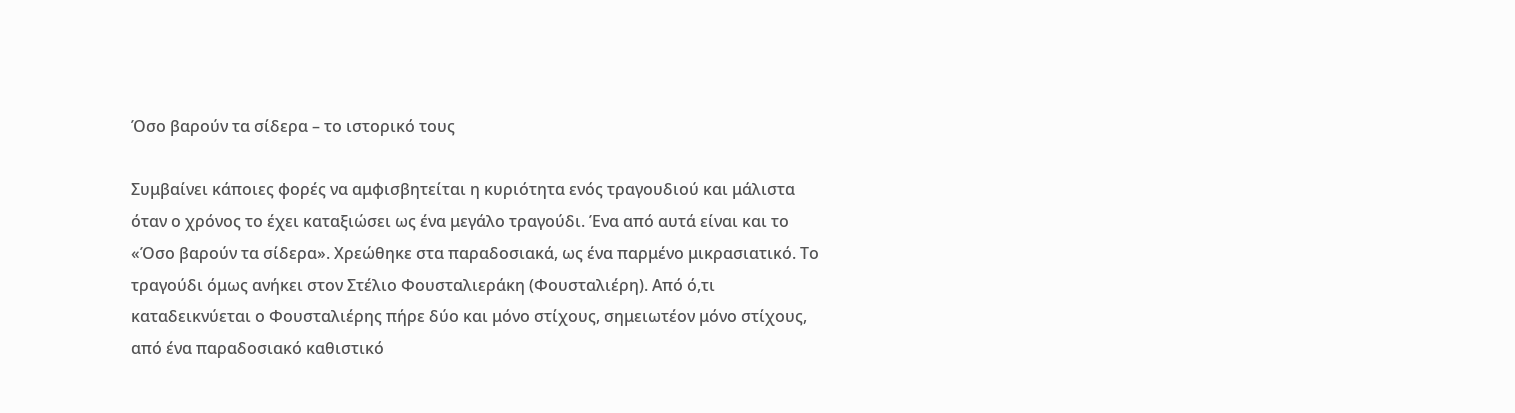Όσο βαρούν τα σίδερα – το ιστορικό τους

Συμβαίνει κάποιες φορές να αμφισβητείται η κυριότητα ενός τραγουδιού και μάλιστα όταν ο χρόνος το έχει καταξιώσει ως ένα μεγάλο τραγούδι. Ένα από αυτά είναι και το «Όσο βαρούν τα σίδερα». Χρεώθηκε στα παραδοσιακά, ως ένα παρμένο μικρασιατικό. Το τραγούδι όμως ανήκει στον Στέλιο Φουσταλιεράκη (Φουσταλιέρη). Από ό,τι καταδεικνύεται ο Φουσταλιέρης πήρε δύο και μόνο στίχους, σημειωτέον μόνο στίχους, από ένα παραδοσιακό καθιστικό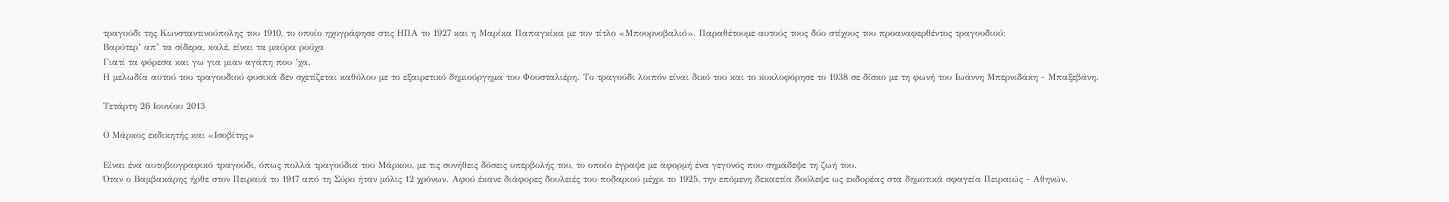τραγούδι της Κωνσταντινούπολης του 1910, το οποίο ηχογράφησε στις ΗΠΑ το 1927 και η Μαρίκα Παπαγκίκα με τον τίτλο «Μπουρνοβαλιό». Παραθέτουμε αυτούς τους δύο στίχους του προαναφερθέντος τραγουδιού:
Βαρύτερ’ απ’ τα σίδερα, καλέ, είναι τα μαύρα ρούχα
Γιατί τα φόρεσα και γω για μιαν αγάπη που ’χα.
Η μελωδία αυτού του τραγουδιού φυσικά δεν σχετίζεται καθόλου με το εξαιρετικό δημιούργημα του Φουσταλιέρη. Το τραγούδι λοιπόν είναι δικό του και το κυκλοφόρησε το 1938 σε δίσκο με τη φωνή του Ιωάννη Μπερνιδάκη - Μπαξεβάνη.

Τετάρτη 26 Ιουνίου 2013

Ο Μάρκος εκδικητής και «Ισοβίτης»

Είναι ένα αυτοβιογραφικό τραγούδι, όπως πολλά τραγούδια του Μάρκου, με τις συνήθεις δόσεις υπερβολής του, το οποίο έγραψε με αφορμή ένα γεγονός που σημάδεψε τη ζωή του.
Όταν ο Βαμβακάρης ήρθε στον Πειραιά το 1917 από τη Σύρο ήταν μόλις 12 χρόνων. Αφού έκανε διάφορες δουλειές του ποδαριού μέχρι το 1925, την επόμενη δεκαετία δούλεψε ως εκδορέας στα δημοτικά σφαγεία Πειραιώς - Αθηνών.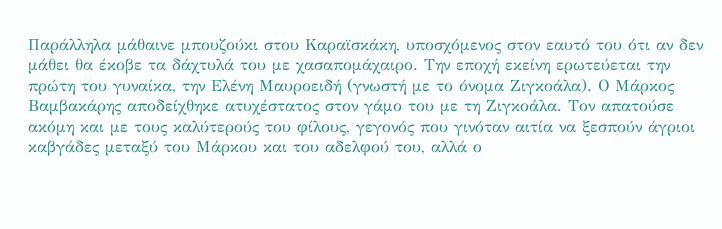Παράλληλα μάθαινε μπουζούκι στου Καραϊσκάκη, υποσχόμενος στον εαυτό του ότι αν δεν μάθει θα έκοβε τα δάχτυλά του με χασαπομάχαιρο. Την εποχή εκείνη ερωτεύεται την πρώτη του γυναίκα, την Ελένη Μαυροειδή (γνωστή με το όνομα Ζιγκοάλα). Ο Μάρκος Βαμβακάρης αποδείχθηκε ατυχέστατος στον γάμο του με τη Ζιγκοάλα. Τον απατούσε ακόμη και με τους καλύτερούς του φίλους, γεγονός που γινόταν αιτία να ξεσπούν άγριοι καβγάδες μεταξύ του Μάρκου και του αδελφού του, αλλά ο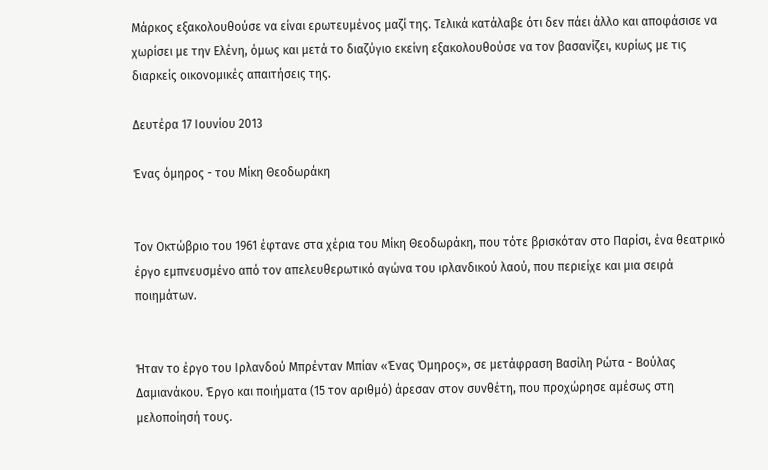Μάρκος εξακολουθούσε να είναι ερωτευμένος μαζί της. Τελικά κατάλαβε ότι δεν πάει άλλο και αποφάσισε να χωρίσει με την Ελένη, όμως και μετά το διαζύγιο εκείνη εξακολουθούσε να τον βασανίζει, κυρίως με τις διαρκείς οικονομικές απαιτήσεις της.

Δευτέρα 17 Ιουνίου 2013

Ένας όμηρος - του Μίκη Θεοδωράκη


Τον Οκτώβριο του 1961 έφτανε στα χέρια του Μίκη Θεοδωράκη, που τότε βρισκόταν στο Παρίσι, ένα θεατρικό έργο εμπνευσμένο από τον απελευθερωτικό αγώνα του ιρλανδικού λαού, που περιείχε και μια σειρά ποιημάτων.


Ήταν το έργο του Ιρλανδού Μπρένταν Μπίαν «Ένας Όμηρος», σε μετάφραση Βασίλη Ρώτα - Βούλας Δαμιανάκου. Έργο και ποιήματα (15 τον αριθμό) άρεσαν στον συνθέτη, που προχώρησε αμέσως στη μελοποίησή τους.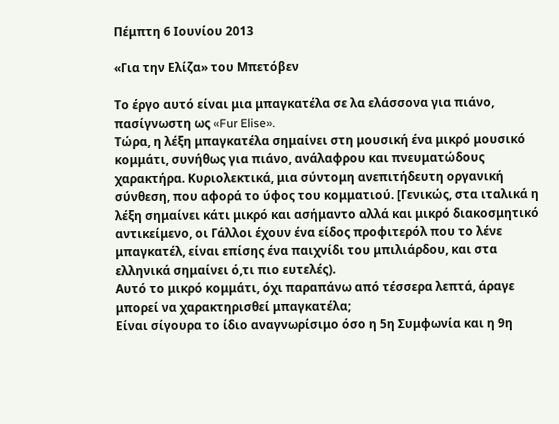Πέμπτη 6 Ιουνίου 2013

«Για την Ελίζα» του Μπετόβεν

Το έργο αυτό είναι μια μπαγκατέλα σε λα ελάσσονα για πιάνο, πασίγνωστη ως «Fur Elise».
Τώρα, η λέξη μπαγκατέλα σημαίνει στη μουσική ένα μικρό μουσικό κομμάτι, συνήθως για πιάνο, ανάλαφρου και πνευματώδους χαρακτήρα. Κυριολεκτικά, μια σύντομη ανεπιτήδευτη οργανική σύνθεση, που αφορά το ύφος του κομματιού. [Γενικώς, στα ιταλικά η λέξη σημαίνει κάτι μικρό και ασήμαντο αλλά και μικρό διακοσμητικό αντικείμενο, οι Γάλλοι έχουν ένα είδος προφιτερόλ που το λένε μπαγκατέλ, είναι επίσης ένα παιχνίδι του μπιλιάρδου, και στα ελληνικά σημαίνει ό,τι πιο ευτελές).
Αυτό το μικρό κομμάτι, όχι παραπάνω από τέσσερα λεπτά, άραγε μπορεί να χαρακτηρισθεί μπαγκατέλα;
Είναι σίγουρα το ίδιο αναγνωρίσιμο όσο η 5η Συμφωνία και η 9η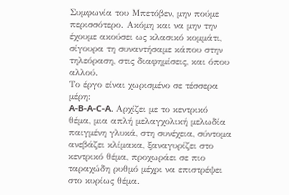Συμφωνία του Μπετόβεν, μην πούμε περισσότερο. Ακόμη και να μην την έχουμε ακούσει ως κλασικό κομμάτι, σίγουρα τη συναντήσαμε κάπου στην τηλεόραση, στις διαφημίσεις, και όπου αλλού.
Το έργο είναι χωρισμένο σε τέσσερα μέρη:
A-B-A-C-A. Αρχίζει με το κεντρικό θέμα, μια απλή μελαγχολική μελωδία παιγμένη γλυκά, στη συνέχεια, σύντομα ανεβάζει κλίμακα, ξαναγυρίζει στο κεντρικό θέμα, προχωράει σε πιο ταραχώδη ρυθμό μέχρι να επιστρέψει στο κυρίως θέμα.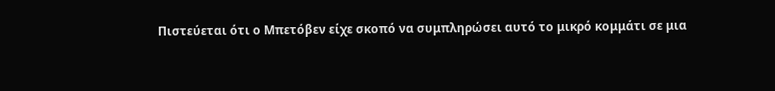Πιστεύεται ότι ο Μπετόβεν είχε σκοπό να συμπληρώσει αυτό το μικρό κομμάτι σε μια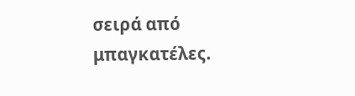σειρά από μπαγκατέλες.